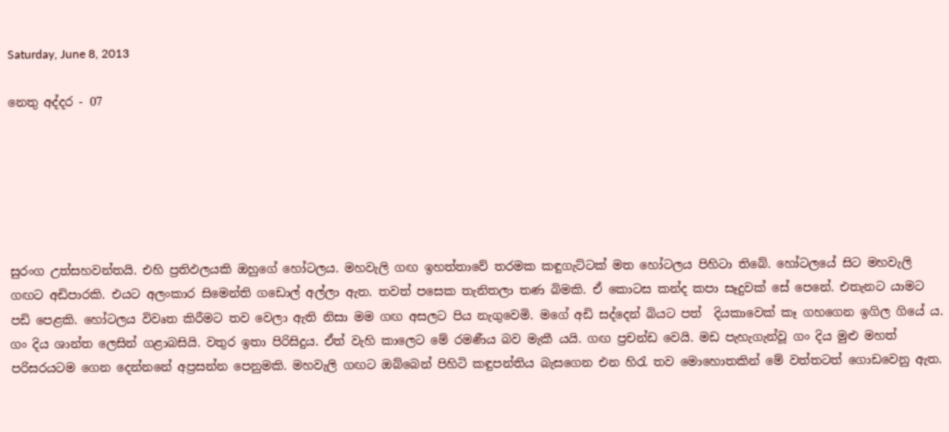Saturday, June 8, 2013

නෙතු අද්දර - 07






සුරංග උත්සහවන්තයි. එහි ප්‍රතිඵලයකි ඔහුගේ හෝටලය. මහවැලි ගඟ ඉහත්තාවේ තරමක කඳුගැට්ටක් මත හෝටලය පිහිටා තිබේ. හෝටලයේ සිට මහවැලි ගඟට අඩිපාරකි. එයට අලංකාර සිමෙන්ති ගඩොල් අල්ලා ඇත. තවත් පසෙක තැනිතලා තණ බිමකි. ඒ කොටස කන්ද කපා සෑදුවක් සේ පෙනේ. එතැනට යාමට පඩි පෙළකි. හෝටලය විවෘත කිරීමට තව වෙලා ඇති නිසා මම ගඟ අසලට පිය නැගුවෙමි. මගේ අඩි සද්දෙන් බියට පත්  දියකාවෙක් කෑ ගහගෙන ඉගිල ගියේ ය. ගං දිය ශාන්ත ලෙසින් ගළාබසියි. වතුර ඉතා පිරිසිදුය. ඒත් වැහි කාලෙට මේ රමණීය බව මැකී යයි. ගඟ ප්‍රචන්ඩ වෙයි. මඩ පැහැගැන්වූ ගං දිය මුළු මහත් පරිසරයටම ගෙන දෙන්නනේ අප්‍රසන්න පෙනුමකි. මහවැලි ගඟට ඔබ්බෙන් පිහිටි කඳුපන්තිය බැසගෙන එන හිරැ තව මොහොතකින් මේ වත්තටත් ගොඩවෙනු ඇත.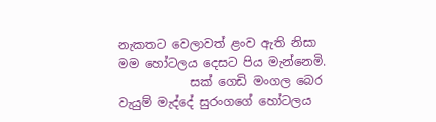නැකතට වෙලාවත් ළංව ඇති නිසා මම හෝටලය දෙසට පිය මැන්නෙමි.
            සක් ගෙඩි මංගල බෙර වැයුම් මැද්දේ සුරංගගේ හෝටලය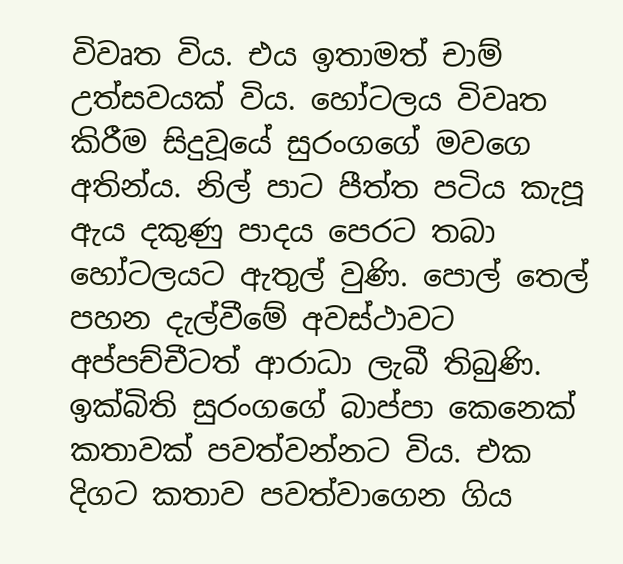විවෘත විය. එය ඉතාමත් චාම් උත්සවයක් විය. හෝටලය විවෘත කිරීම සිදුවූයේ සුරංගගේ මවගෙ අතින්ය. නිල් පාට පීත්ත පටිය කැපූ ඇය දකුණු පාදය පෙරට තබා හෝටලයට ඇතුල් වුණි. පොල් තෙල් පහන දැල්වීමේ අවස්ථාවට අප්පච්චීටත් ආරාධා ලැබී තිබුණි.  ඉක්බිති සුරංගගේ බාප්පා කෙනෙක් කතාවක් පවත්වන්නට විය. එක දිගට කතාව පවත්වාගෙන ගිය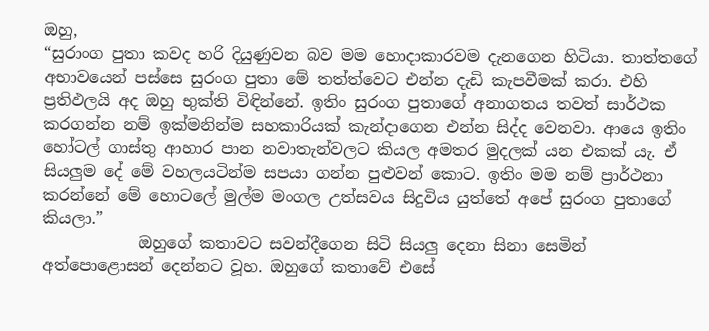ඔහු,
“සුරාංග පුතා කවද හරි දියුණුවන බව මම හොදාකාරවම දැනගෙන හිටියා. තාත්තගේ අභාවයෙන් පස්සෙ සුරංග පුතා මේ තත්ත්වෙට එන්න දැඩි කැපවීමක් කරා. එහි ප්‍රතිඵලයි අද ඔහු භුක්ති විඳින්නේ. ඉතිං සුරංග පුතාගේ අනාගතය තවත් සාර්ථක කරගන්න නම් ඉක්මනින්ම සහකාරියක් කැන්දාගෙන එන්න සිද්ද වෙනවා. ආයෙ ඉතිං හෝටල් ගාස්තු ආහාර පාන නවාතැන්වලට කියල අමතර මුදලක් යන එකක් යැ. ඒ සියලුම දේ මේ වහලයටින්ම සපයා ගන්න පුළුවන් කොට. ඉතිං මම නම් ප්‍රාර්ථනා කරන්නේ මේ හොටලේ මුල්ම මංගල උත්සවය සිදුවිය යුත්තේ අපේ සුරංග පුතාගේ කියලා.”
            ඔහුගේ කතාවට සවන්දීගෙන සිටි සියලු දෙනා සිනා සෙමින් අත්පොළොසන් දෙන්නට වූහ. ඔහුගේ කතාවේ එසේ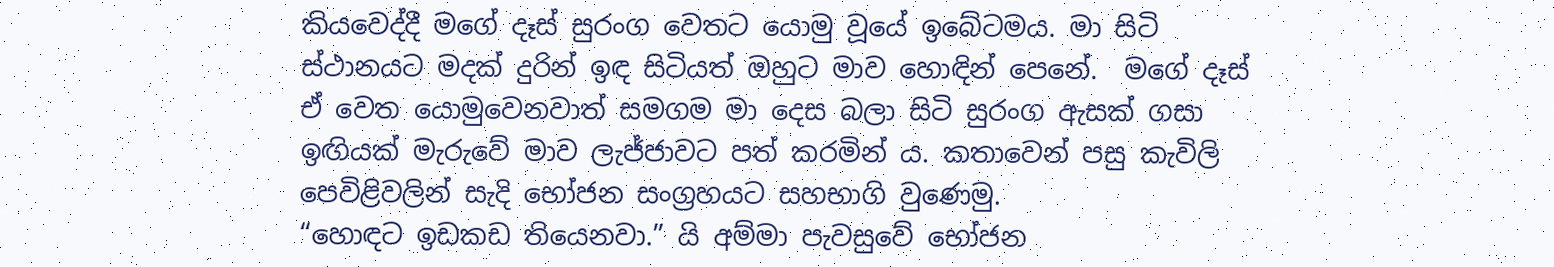කියවෙද්දී මගේ දෑස් සුරංග වෙතට යොමු වූයේ ඉබේටමය. මා සිටි ස්ථානයට මදක් දුරින් ඉඳ සිටියත් ඔහුට මාව හොඳින් පෙනේ.  මගේ දෑස් ඒ වෙත යොමුවෙනවාත් සමගම මා ‍දෙස බලා සිටි සුරංග ඇසක් ගසා ඉඟියක් මැරුවේ මාව ලැජ්ජාවට පත් කරමින් ය. කතාවෙන් පසු කැවිලි පෙවිළිවලින් සැදි භෝජන සංග්‍රහයට සහභාගි වුණෙමු.
“හොඳට ඉඩකඩ තියෙනවා.” යි අම්මා පැවසුවේ භෝජන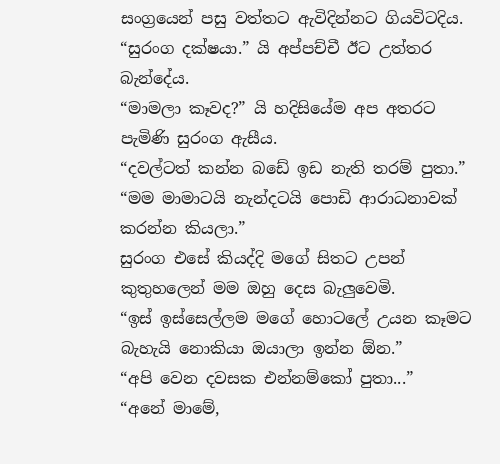සංග්‍රයෙන් පසු වත්තට ඇවිදින්නට ගියවිටදිය.
“සුරංග දක්ෂයා.” යි අප්පච්චී ඊට උත්තර බැන්දේය.
“මාමලා කෑවද?” යි හදිසියේම අප අතරට පැමිණි සුරංග ඇසීය.
“දවල්ටත් කන්න බඩේ ඉඩ නැති තරම් පුතා.”
“මම මාමාටයි නැන්දටයි පොඩි ආරාධනාවක් කරන්න කියලා.”
සුරංග එසේ කියද්දි මගේ සිතට උපන් කුතුහලෙන් මම ඔහු දෙස බැලුවෙමි.
“ඉස් ඉස්සෙල්ලම මගේ හොටලේ උයන කෑමට බැහැයි නොකියා ඔයාලා ඉන්න ඕන.”
“අපි වෙන දවසක එන්නම්කෝ පුතා...”
“අනේ මාමේ,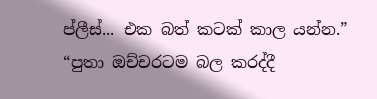ප්ලීස්... එක බත් කටක් කාල යන්න.”
“පුතා ඔච්චරටම බල කරද්දී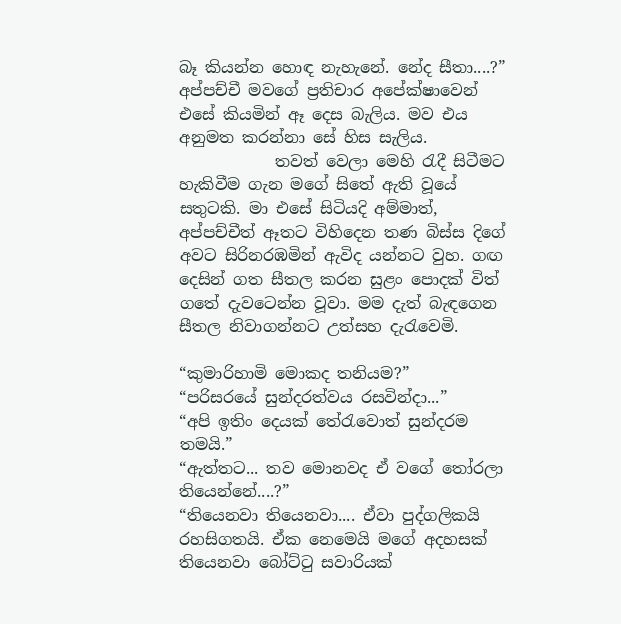බෑ කියන්න හොඳ නැහැනේ. නේද සීතා....?”  අප්පච්චී මවගේ ප්‍රතිචාර අපේක්ෂාවෙන් එසේ කියමින් ඈ දෙස බැලිය. මව එය අනුමත කරන්නා සේ හිස සැලිය.
            තවත් වෙලා මෙහි රැදී සිටීමට හැකිවීම ගැන මගේ සිතේ ඇති වූයේ සතුටකි. මා එසේ සිටියදි අම්මාත්, අප්පච්චීත් ඈතට විහිදෙන තණ බිස්ස දිගේ අවට සිරිනරඹමින් ඇවිද යන්නට වුහ. ගඟ දෙසින් ගත සීතල කරන සුළං පොදක් විත් ගතේ දැවටෙන්න වූවා. මම දැත් බැඳගෙන සීතල නිවාගන්නට උත්සහ දැරැවෙමි.

“කුමාරිහාමි මොකද තනියම?”
“පරිසරයේ සුන්දරත්වය රසවින්දා...”
“අපි ඉතිං දෙයක් තේරැවොත් සුන්දරම තමයි.”
“ඇත්තට... තව මොනවද ඒ වගේ තෝරලා තියෙන්නේ....?”
“තියෙනවා තියෙනවා.... ඒවා පුද්ගලිකයි රහසිගතයි. ඒක නෙමෙයි මගේ අදහසක් තියෙනවා බෝට්ටු සවාරියක්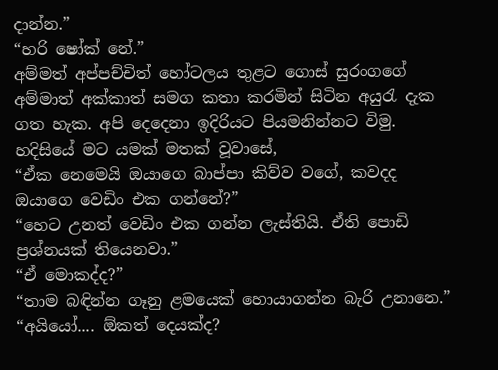දාන්න.”
“හරි ෂෝක් නේ.”
අම්මත් අප්පච්චිත් හෝටලය තුළට ගොස් සුරංගගේ අම්මාත් අක්කාත් සමග කතා කරමින් සිටින අයුරැ දැක ගත හැක. අපි දෙදෙනා ඉදිරියට පියමනින්නට විමු. හදිසියේ මට යමක් මතක් වූවාසේ,
“ඒක නෙමෙයි ඔයාගෙ බාප්පා කිව්ව වගේ, කවදද ඔයාගෙ වෙඩිං එක ගන්නේ?”
“හෙට උනත් වෙඩිං එක ගන්න ලැස්තියි. ඒති පොඩි ප්‍රශ්නයක් තියෙනවා.”
“ඒ මොකද්ද?”
“තාම බඳින්න ගෑනු ළමයෙක් හොයාගන්න බැරි උනානෙ.”
“අයියෝ.... ඕකත් දෙයක්ද?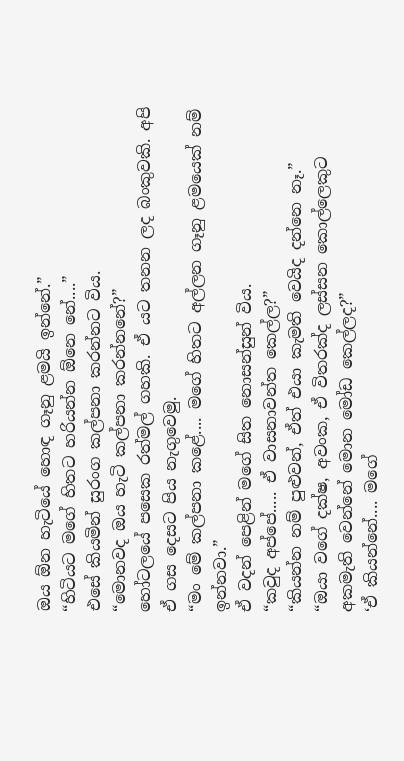ඔය ඕන හැටියේ හොඳ ගෑනු ළමයි ඉන්නේ.”
“හිටියට මගේ හිතට හරියන්න ඕනෙ නේ....”
එසේ කියමින් සුරංග කල්පනා කරන්නට විය.
“මොනවද ඔය හැටි කල්පනා කරන්නනේ?”
හෝටලයේ පසෙක රත්මල් ගහකි. ඒ යට තනන ලද බංකුවකි. අපි ඒ ගස දෙසට පිය නැගුවෙමු.
“මං මේ කල්පනා කළේ.... මගේ හිතට අල්ලන ගෑනු ළමයෙක් නම් ඉන්නවා.”
ඒ වදන් පෙළින් මගේ සිත නොසන්සුන් විය.
“කවුද අප්පේ..... ඒ වාසනාවන්ත කෙල්ල?”
“කියන්න නම් පුළුවන්, ඒත් එයා කැමති වෙයිද දන්නෙ නෑ.”
“ඔයා වගේ දක්ෂ, අවංක, ඒ විතරක්ද ලස්සන කොල්ලෙකුට අකමැති වෙන්නේ මොන මෝඩ කෙල්ලද?”
‘ඒ කියන්නේ.... මගේ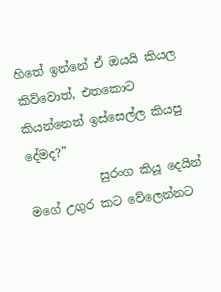හිතේ ඉන්නේ ඒ ඔයයි කියල කිව්වොත්, එතකොට කියන්නෙත් ඉස්සෙල්ල කියපු දේමද?”
            සුරංග කියූ දෙයින් මගේ උගුර කට වේලෙන්නට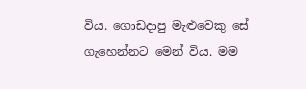විය. ගොඩදාපු මැළුවෙකු සේ ගැහෙන්නට මෙන් විය. මම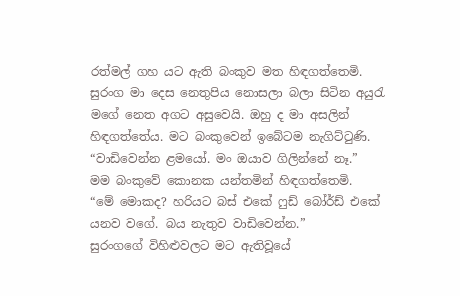රත්මල් ගහ යට ඇති බංකුව මත හිඳගත්තෙමි. සුරංග මා දෙස නෙතුපිය නොසලා බලා සිටින අයුරැ මගේ නෙත අගට අසුවෙයි. ඔහු ද මා අසලින් හිඳගත්තේය. මට බංකුවෙන් ඉබේටම නැගිට්ටුණි.
“වාඩිවෙන්න ළමයෝ. මං ඔයාව ගිලින්නේ නෑ.”
මම බංකුවේ කොනක යන්තමින් හිඳගත්තෙමි.
“මේ මොකද? හරියට බස් එකේ ෆුඩ් බෝර්ඩ් එ‍කේ යනව වගේ. බය නැතුව වාඩිවෙන්න.”
සුරංගගේ විහිළුවලට මට ඇතිවූයේ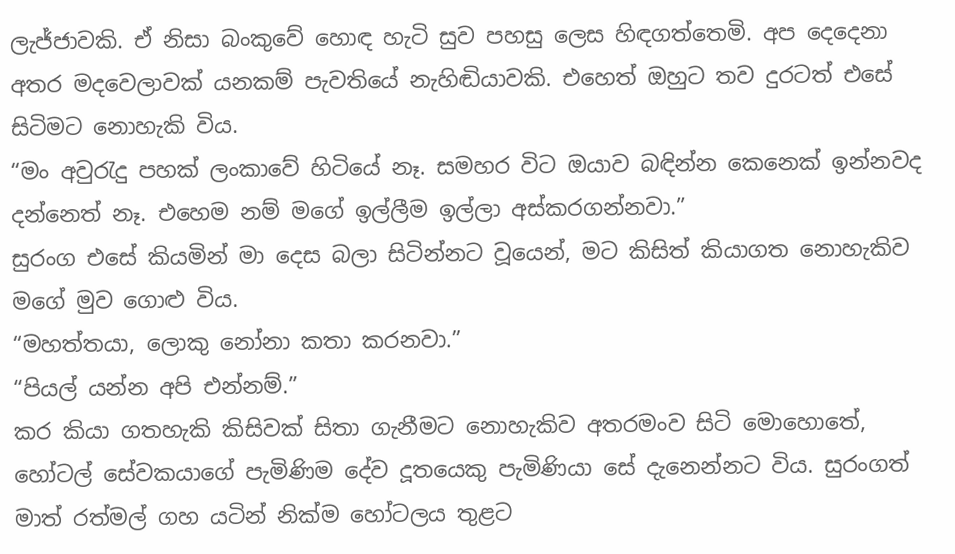ලැජ්ජාවකි. ඒ නිසා බංකුවේ හොඳ හැටි සුව පහසු ලෙස හිඳගත්තෙමි. අප දෙදෙනා අතර මදවෙලාවක් යනකම් පැවතියේ නැහිඬියාවකි. එහෙත් ඔහුට තව දුරටත් එසේ සිටිමට නොහැකි විය.
“මං අවුරැදු පහක් ලංකාවේ හිටියේ නෑ. සමහර විට ඔයාව බඳින්න කෙනෙක් ඉන්නවද දන්නෙත් නෑ. එහෙම නම් මගේ ඉල්ලීම ඉල්ලා අස්කරගන්නවා.”
සුරංග එසේ කියමින් මා දෙස බලා සිටින්නට වූයෙන්, මට කිසිත් කියාගත නොහැකිව මගේ මුව ගොළු විය.
“මහත්තයා, ලොකු නෝනා කතා කරනවා.”
“පියල් යන්න අපි එන්නම්.”
කර කියා ගතහැකි කිසිවක් සිතා ගැනීමට නොහැකිව අතරමංව සිටි මොහොතේ, හෝටල් සේවකයාගේ පැමිණිම දේව දූතයෙකු පැමිණියා සේ දැනෙන්නට විය. සුරංගත් මාත් රත්මල් ගහ යටින් නික්ම හෝටලය තුළට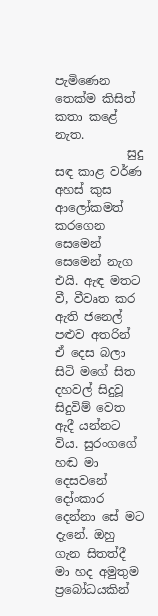පැමිණෙන තෙක්ම කිසිත් කතා කළේ නැත.
            සුදු සඳ කාළ වර්ණ අහස් කුස ආලෝකමත් කරගෙන සෙමෙන් සෙමෙන් නැග එයි. ඇඳ මතට වී, වීවෘත කර ඇති ජනෙල් පළුව අතරින් ඒ දෙස බලා සිටි මගේ සිත දහවල් සිදුවූ සිදුවිම් වෙත ඇදී යන්නට විය. සුරංගගේ හඬ මා දෙසවනේ දෝංකාර දෙන්නා සේ මට දැනේ. ඔහු ගැන සිතත්දී මා හද අමුතුම ප්‍රබෝධයකින්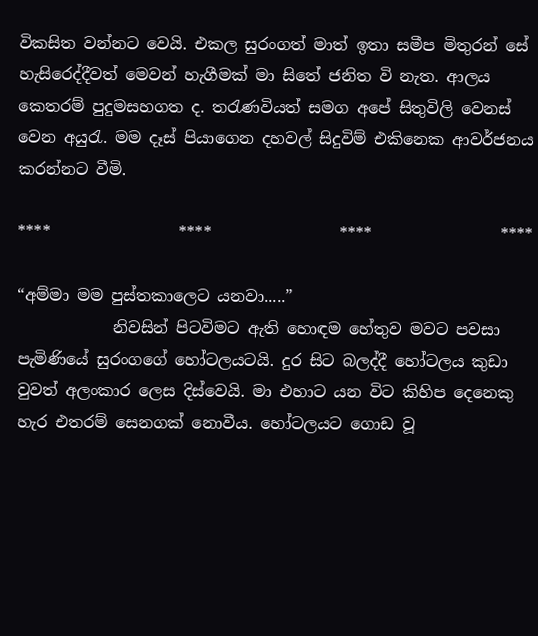විකසිත වන්නට වෙයි. එකල සුරංගත් මාත් ඉතා සමීප මිතුරන් සේ හැසිරෙද්දීවත් මෙවන් හැගීමක් මා සිතේ ජනිත වි නැත. ආලය කෙතරම් පුදුමසහගත ද. තරැණවියත් සමග අපේ සිතුවිලි වෙනස් වෙන අයුරැ. මම දෑස් පියාගෙන දහවල් සිදුවිම් එකිනෙක ආවර්ජනය කරන්නට වීමි.

****                ****                ****                ****

“අම්මා මම පුස්තකාලෙට යනවා.....”
            නිවසින් පිටවිමට ඇති ‍හොඳම හේතුව මවට පවසා පැමිණියේ සුරංගගේ හෝටලයටයි. දුර සිට බලද්දී හෝටලය කුඩා වුවත් අලංකාර ලෙස දිස්වෙයි. මා එහාට යන විට කිහිප දෙනෙකු හැර එතරම් සෙනගක් නොවීය. හෝටලයට ගොඩ වූ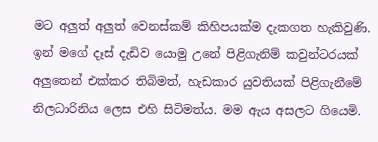මට අලුත් අලුත් වෙනස්කම් කිහිපයක්ම දැකගත හැකිවුණි. ඉන් මගේ දෑස් දැඩිව යොමු උනේ පිළිගැනිම් කවුන්ටරයක් අලුතෙන් එක්කර තිබිමත්, හැඩකාර යුවතියක් පිළිගැනීමේ නිලධාරිනිය ලෙස එහි සිටිමත්ය. මම ඇය අසලට ගියෙමි.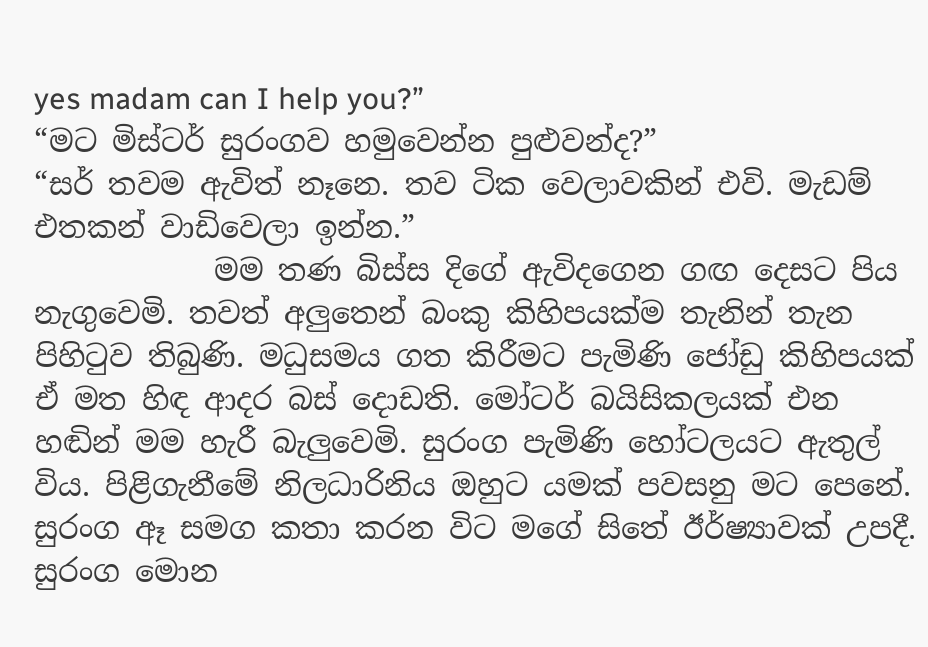yes madam can I help you?”
“මට මිස්ටර් සුරංගව හමුවෙන්න පුළුවන්ද?”
“සර් තවම ඇවිත් නෑනෙ. තව ටික වෙලාවකින් එවි. මැඩම් එතකන් වාඩිවෙලා ඉන්න.”
            මම තණ බිස්ස දිගේ ඇවිදගෙන ගඟ දෙසට පිය නැගුවෙමි. තවත් අලුතෙන් බංකු කිහිපයක්ම තැනින් තැන පිහිටුව තිබුණි. මධුසමය ගත කිරීමට පැමිණි ජෝඩු කිහිපයක් ඒ මත හිඳ ආදර බස් දොඩති. මෝටර් බයිසිකලයක් එන හඬින් මම හැරී බැලුවෙමි. සුරංග පැමිණි හෝටලයට ඇතුල් විය. පිළිගැනීමේ නිලධාරිනිය ඔහුට යමක් පවසනු මට පෙනේ. සුරංග ඈ සමග කතා කරන විට මගේ සිතේ ඊර්ෂ්‍යාවක් උපදී. සුරංග මොන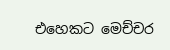එහෙකට මෙච්චර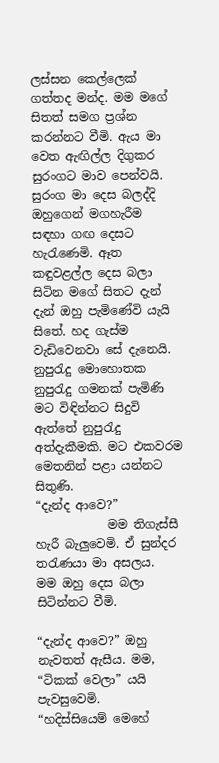ලස්සන කෙල්ලෙක් ගත්තද මන්ද. මම මගේ සිතත් සමග ප්‍රශ්න කරන්නට වීමි. ඇය මා වෙත ඇඟිල්ල දිගුකර සුරංගට මාව පෙන්වයි. සුරංග මා දෙස බලද්දි ඔහුගෙන් මගහැරීම සඳහා ගඟ දෙසට හැරැණෙමි. ඈත කඳුවළල්ල දෙස බලා සිටින මගේ සිතට දැන් දැන් ඔහු පැමිණේවි යැයි සිතේ. හද ගැස්ම වැඩිවෙනවා සේ දැනෙයි. නුපුරැදු මොහොතක නුපුරැදු ගමනක් පැමිණි මට විඳින්නට සිදුවි ඇත්තේ නුපුරැදු අත්දැකීමකි. මට එකවරම මෙතනින් පළා යන්නට සිතුණි.
“දැන්ද ආවෙ?”
            මම තිගැස්සී හැරී බැලුවෙමි. ඒ සුන්දර තරැණයා මා අසලය.  මම ඔහු දෙස බලා සිටින්නට වීමි.

“දැන්ද ආවෙ?” ඔහු නැවතත් ඇසීය. මම,
“ටිකක් වෙලා” යයි පැවසුවෙමි.
“හදිස්සියෙම් මෙහේ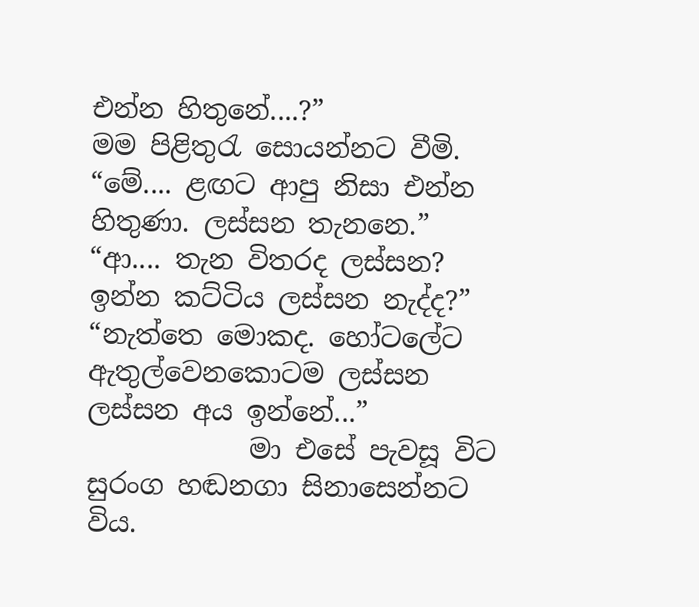එන්න හිතුනේ....?”
මම පිළිතුරැ සොයන්නට වීමි.
“මේ.... ළඟට ආපු නිසා එන්න හිතුණා. ලස්සන තැනනෙ.”
“ආ.... තැන විතරද ලස්සන? ඉන්න කට්ටිය ලස්සන නැද්ද?”
“නැත්තෙ මොකද. හෝටලේට ඇතුල්වෙනකොටම ලස්සන ලස්සන අය ඉන්නේ...”
            මා එසේ පැවසූ විට සුරංග හඬනගා සිනාසෙන්නට විය.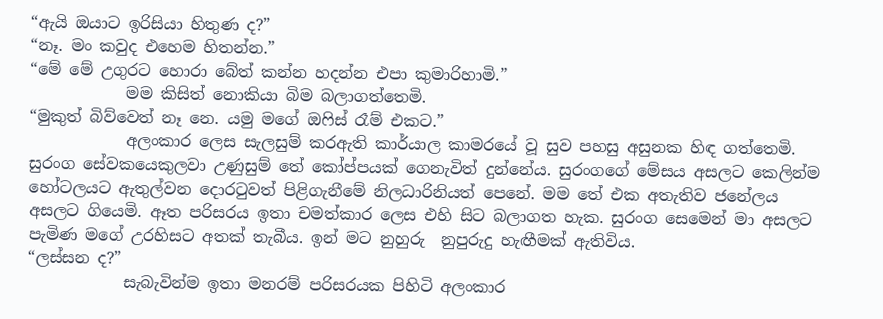“ඇයි ඔයාට ඉරිසියා හිතුණ ද?”
“නෑ. මං කවුද එහෙම හිතන්න.”
“මේ මේ උගුරට හොරා බේත් කන්න හදන්න එපා කුමාරිහාමි.”
            මම කිසිත් නොකියා බිම බලාගත්තෙමි.
“මුකුත් බිව්වෙත් නෑ නෙ. යමු මගේ ඔෆිස් රෑම් එකට.”
            අලංකාර ලෙස සැලසුම් කරඇති කාර්යාල කාමරයේ වූ සුව පහසු අසුනක හිඳ ගත්තෙමි. සුරංග සේවකයෙකුලවා උණුසුම් තේ කෝප්පයක් ගෙනැවිත් දුන්නේය. සුරංගගේ මේසය අසලට කෙලින්ම හෝටලයට ඇතුල්වන දොරටුවත් පිළිගැනීමේ නිලධාරිනියත් පෙනේ. මම තේ එක අතැතිව ජනේලය අසලට ගියෙමි. ඈත පරිසරය ඉතා චමත්කාර ලෙස එහි සිට බලාගත හැක. සුරංග සෙමෙන් මා අසලට පැමිණ මගේ උරහිසට අතක් තැබීය. ඉන් මට නුහුරු  නුපුරුදු හැඟීමක් ඇතිවිය.
“ලස්සන ද?”
            සැබැවින්ම ඉතා මනරම් පරිසරයක පිහිටි අලංකාර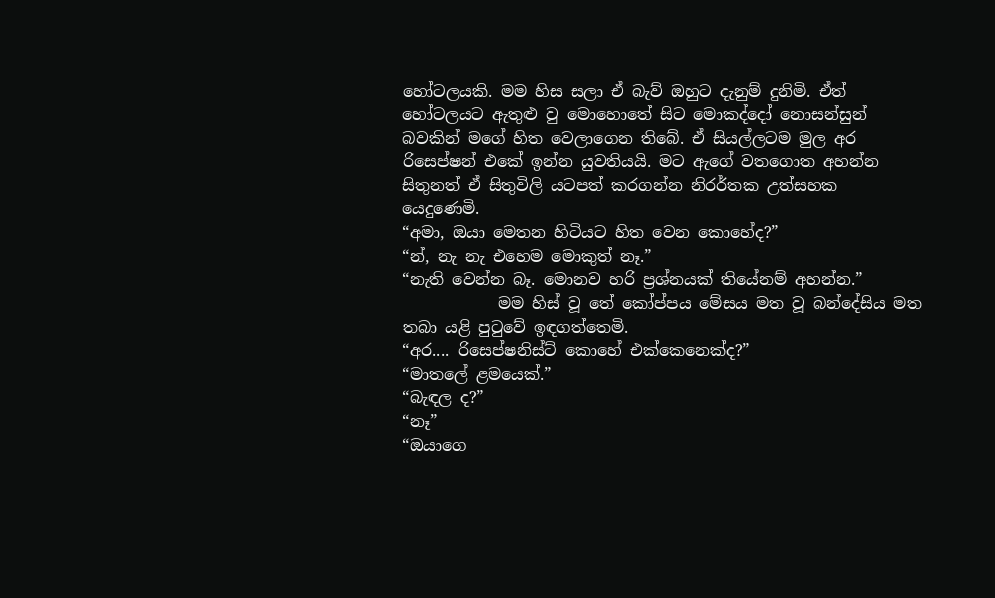හෝටලයකි. මම හිස සලා ඒ බැව් ඔහුට දැනුම් දුනිමි. ඒත් හෝටලයට ඇතුළු වු මොහොතේ සිට මොකද්දෝ නොසන්සුන් බවකින් මගේ හිත වෙලාගෙන තිබේ. ඒ සියල්ලටම මුල අර රිසෙප්ෂන් එකේ ඉන්න යුවතියයි. මට ඇගේ වතගොත අහන්න සිතුනත් ඒ සිතුවිලි යටපත් කරගන්න නිරර්තක උත්සහක යෙදුණෙමි.
“අමා, ඔයා මෙතන හිටියට හිත වෙන කොහේද?”
“න්, නැ නැ එහෙම මොකුත් නෑ.”
“නැති වෙන්න බෑ. මොනව හරි ප්‍රශ්නයක් තියේනම් අහන්න.”
            මම හිස් වූ තේ කෝප්පය මේසය මත වූ බන්දේසිය මත තබා යළි පුටුවේ ඉඳගත්තෙමි.
“අර.... රිසෙප්ෂනිස්ට් කොහේ එක්කෙනෙක්ද?”
“මාතලේ ළමයෙක්.”
“බැඳල ද?”
“නෑ”
“ඔයාගෙ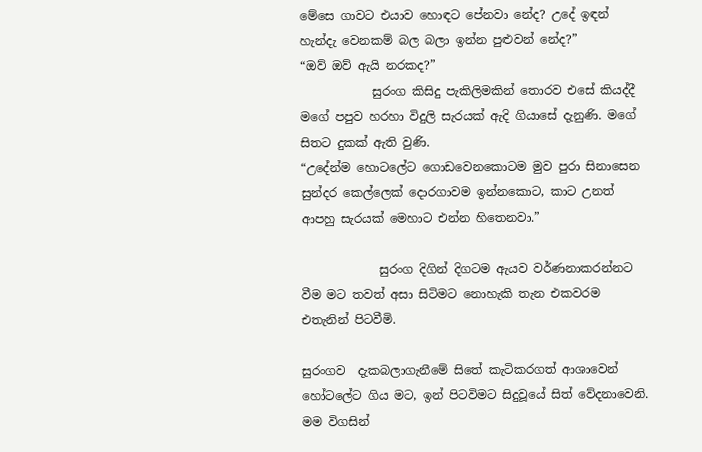මේසෙ ගාවට එයාව හොඳට පේනවා නේද? උදේ ඉඳන් හැන්දැ වෙනකම් බල බලා ඉන්න පුළුවන් නේද?”
“ඔව් ඔව් ඇයි නරකද?”
            සුරංග කිසිදු පැකිලිමකින් තොරව එසේ කියද්දී මගේ පපුව හරහා විදුලි සැරයක් ඇදි ගියාසේ දැනුණි. මගේ සිතට දුකක් ඇති වුණි.
“උදේන්ම හොටලේට ගොඩවෙනකොටම මුව පුරා සිනාසෙන සුන්දර කෙල්ලෙක් දොරගාවම ඉන්නකොට, කාට උනත් ආපහු සැරයක් මෙහාට එන්න හිතෙනවා.”

             සුරංග දිගින් දිගටම ඇයව වර්ණනාකරන්නට වීම මට තවත් අසා සිටිමට නොහැකි තැන එකවරම එතැනින් පිටවීමි.

සුරංගව  දැකබලාගැනීමේ සිතේ කැටිකරගත් ආශාවෙන් හෝටලේට ගිය මට, ඉන් පිටවිමට සිදුවූයේ සිත් වේදනා‍වෙනි. මම විගසින්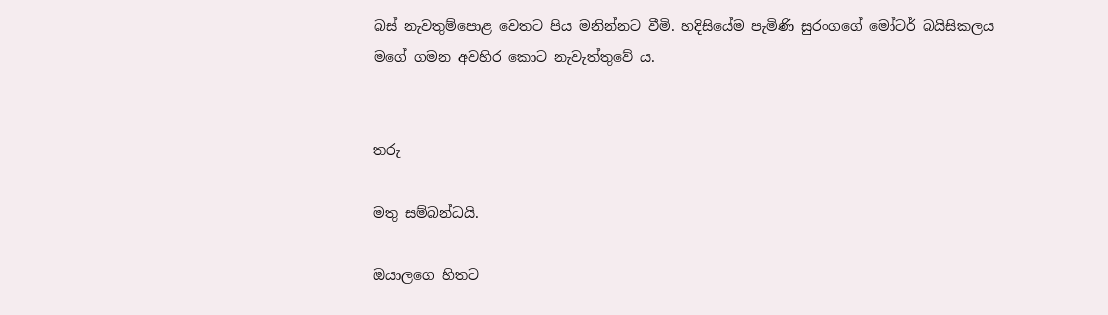බස් නැවතුම්පොළ වෙතට පිය මනින්නට වීමි. හදිසියේම පැමිණි සුරංගගේ මෝටර් බයිසිකලය මගේ ගමන අවහිර කොට නැවැත්තුවේ ය.


තරු

මතු සම්බන්ධයි.

ඔයාලගෙ හිතට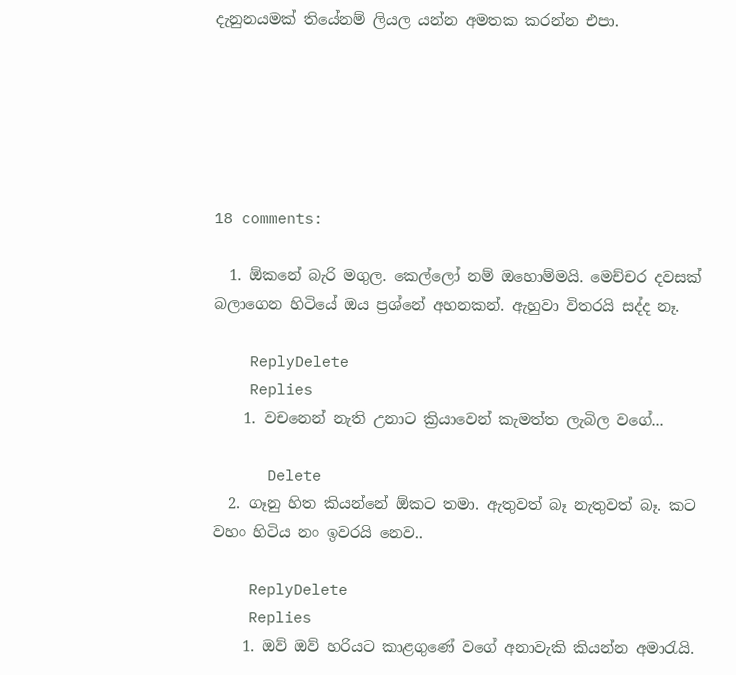දැනුනයමක් තියේනම් ලියල යන්න අමතක කරන්න එපා.






18 comments:

  1. ඕකනේ බැරි මගුල. කෙල්ලෝ නම් ඔහොම්මයි. මෙච්චර දවසක් බලාගෙන හිටියේ ඔය ප්‍රශ්නේ අහනකන්. ඇහුවා විතරයි සද්ද නෑ.

    ReplyDelete
    Replies
    1. වචනෙන් නැති උනාට ක්‍රියාවෙන් කැමත්ත ලැබිල වගේ...

      Delete
  2. ගෑනු හිත කියන්නේ ඕකට තමා. ඇතුවත් බෑ නැතුවත් බෑ. කට වහං හිටිය නං ඉවරයි නෙව..

    ReplyDelete
    Replies
    1. ඔව් ඔව් හරියට කාළගුණේ වගේ අනාවැකි කියන්න අමාරැයි.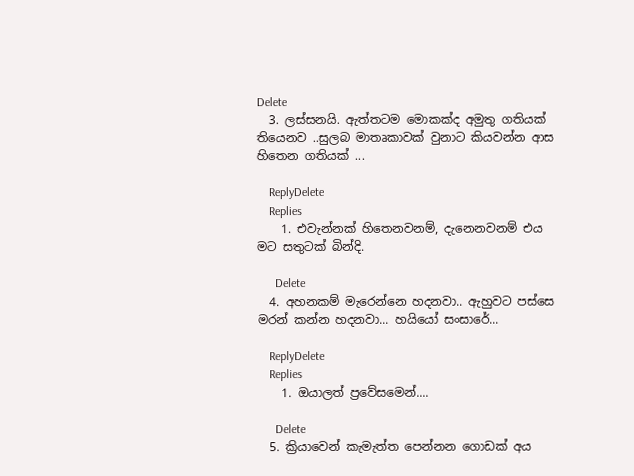Delete
  3. ලස්සනයි. ඇත්තටම මොකක්ද අමුතු ගතියක් තියෙනව ..සුලබ මාතෘකාවක් වුනාට කියවන්න ආස හිතෙන ගතියක් ...

    ReplyDelete
    Replies
    1. එවැන්නක් හිතෙනවනම්, දැනෙනවනම් එය මට සතුටක් බින්දි.

      Delete
  4. අහනකම් මැරෙන්නෙ හදනවා.. ඇහුවට පස්සෙ මරන් කන්න හදනවා... හයියෝ සංසාරේ...

    ReplyDelete
    Replies
    1. ඔයාලත් ප්‍රවේසමෙන්....

      Delete
  5. ක්‍රියාවෙන් කැමැත්ත පෙන්නන ගොඩක් අය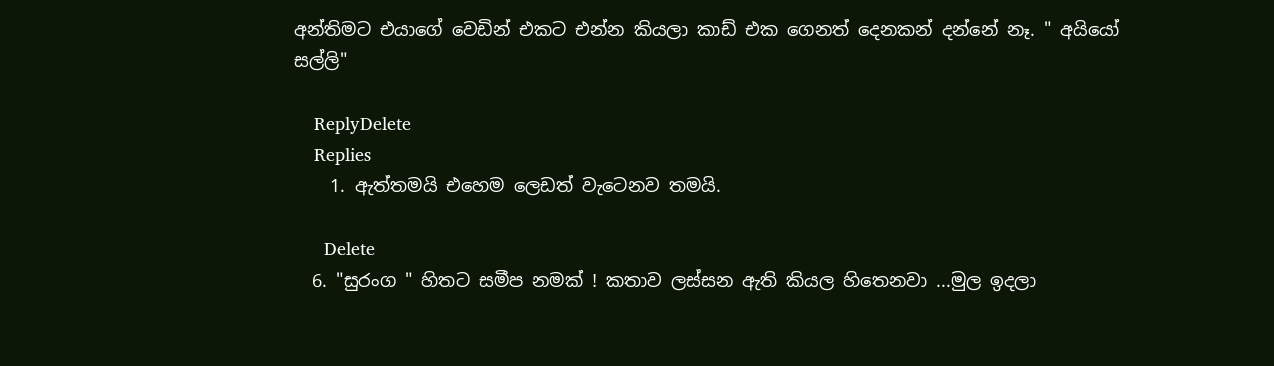අන්තිමට එයාගේ වෙඩින් එකට එන්න කියලා කාඩ් එක ගෙනත් දෙනකන් දන්නේ නෑ. " අයියෝ සල්ලි"

    ReplyDelete
    Replies
    1. ඇත්තමයි එහෙම ලෙඩත් වැටෙනව තමයි.

      Delete
  6. "සුරංග " හිතට සමීප නමක් ! කතාව ලස්සන ඇති කියල හිතෙනවා ...මුල ඉදලා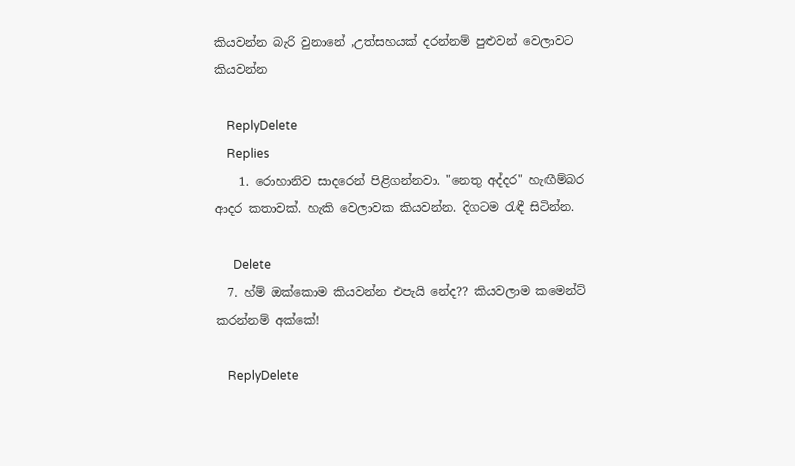කියවන්න බැරි වුනානේ ,උත්සහයක් දරන්නම් පුළුවන් වෙලාවට කියවන්න

    ReplyDelete
    Replies
    1. රොහානිව සාදරෙන් පිළිගන්නවා. "නෙතු අද්දර" හැඟීම්බර ආදර කතාවක්. හැකි වෙලාවක කියවන්න. දිගටම රැඳී සිටින්න.

      Delete
  7. හ්ම් ඔක්කොම කියවන්න එපැයි නේද?? කියවලාම කමෙන්ට් කරන්නම් අක්කේ!

    ReplyDelete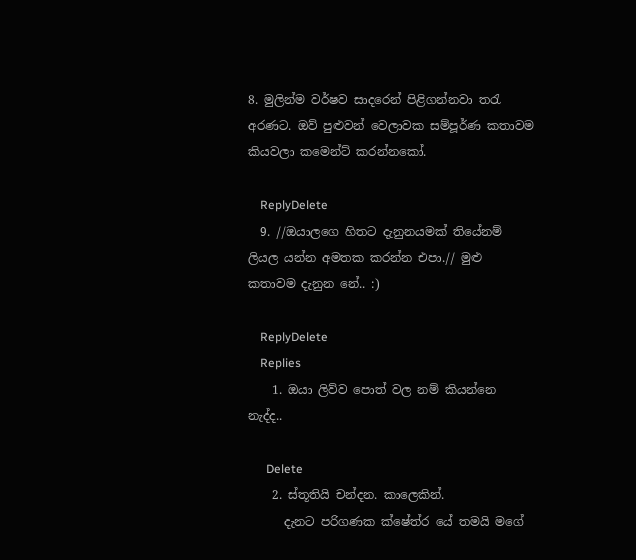8. මුලින්ම වර්ෂව සාදරෙන් පිළිගන්නවා තරැ අරණට. ඔව් පුළුවන් වෙලාවක සම්පූර්ණ කතාවම කියවලා කමෙන්ට් කරන්නකෝ.

    ReplyDelete
  9. //ඔයාලගෙ හිතට දැනුනයමක් තියේනම් ලියල යන්න අමතක කරන්න එපා.// මුළු කතාවම දැනුන නේ.. :)

    ReplyDelete
    Replies
    1. ඔයා ලිව්ව පොත් වල නම් කියන්නෙ නැද්ද..

      Delete
    2. ස්තූතියි චන්දන. කාලෙකින්.
      දැනට පරිගණක ක්ෂේත්ර යේ තමයි මගේ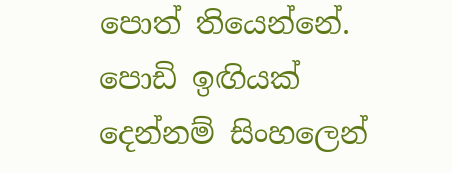පොත් තියෙන්නේ. පොඩි ඉඟියක් දෙන්නම් සිංහලෙන්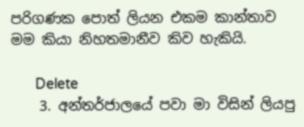පරිගණක පොත් ලියන එකම කාන්තාව මම කියා නිහතමානීව කිව හැකියි.

      Delete
    3. අන්තර්ජාලයේ පවා මා විසින් ලියපු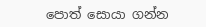පොත් සොයා ගන්න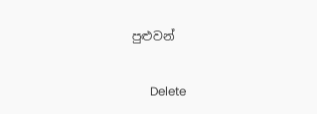පුළුවන්

      Delete